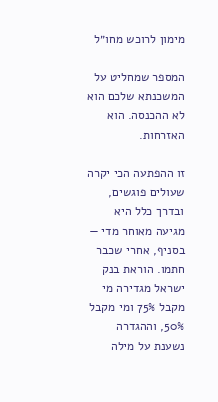מימון לרוכש מחו״ל

המספר שמחליט על המשכנתא שלכם הוא לא ההכנסה. הוא האזרחות.

זו ההפתעה הכי יקרה שעולים פוגשים, ובדרך כלל היא מגיעה מאוחר מדי — בסניף, אחרי שכבר חתמו. הוראת בנק ישראל מגדירה מי מקבל 75% ומי מקבל 50%, וההגדרה נשענת על מילה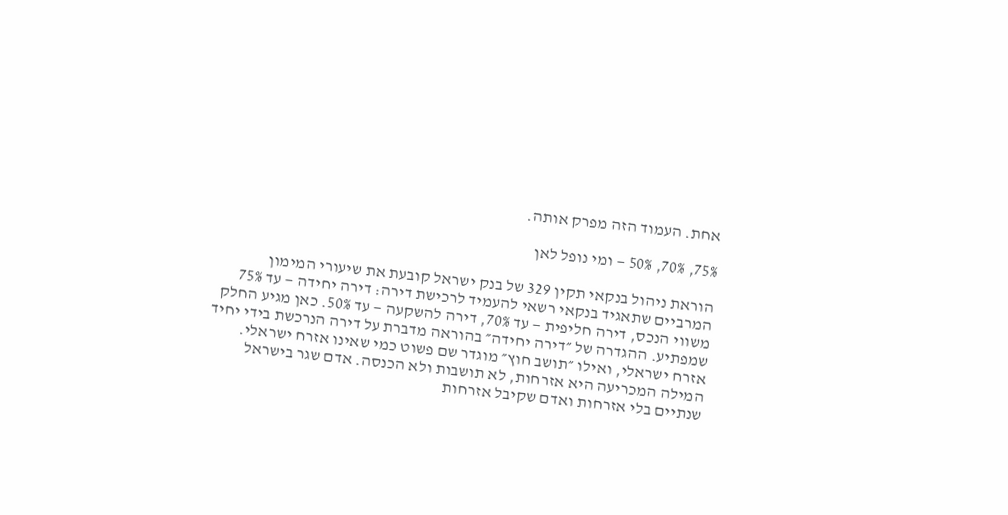אחת. העמוד הזה מפרק אותה.

75%, 70%, 50% — ומי נופל לאן

הוראת ניהול בנקאי תקין 329 של בנק ישראל קובעת את שיעורי המימון המרביים שתאגיד בנקאי רשאי להעמיד לרכישת דירה: דירה יחידה — עד 75% משווי הנכס, דירה חליפית — עד 70%, דירה להשקעה — עד 50%. כאן מגיע החלק שמפתיע. ההגדרה של ״דירה יחידה״ בהוראה מדברת על דירה הנרכשת בידי יחיד אזרח ישראלי, ואילו ״תושב חוץ״ מוגדר שם פשוט כמי שאינו אזרח ישראלי. המילה המכריעה היא אזרחות, לא תושבות ולא הכנסה. אדם שגר בישראל שנתיים בלי אזרחות ואדם שקיבל אזרחות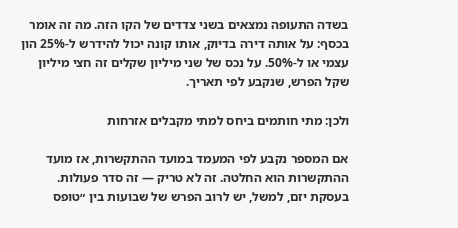בשדה התעופה נמצאים בשני צדדים של הקו הזה. מה זה אומר בכסף: על אותה דירה בדיוק, אותו קונה יכול להידרש ל-25% הון עצמי או ל-50%. על נכס של שני מיליון שקלים זה חצי מיליון שקל הפרש, שנקבע לפי תאריך.

ולכן: מתי חותמים ביחס למתי מקבלים אזרחות

אם המספר נקבע לפי המעמד במועד ההתקשרות, אז מועד ההתקשרות הוא החלטה. זה לא טריק — זה סדר פעולות. בעסקת יזם, למשל, יש לרוב הפרש של שבועות בין ״טופס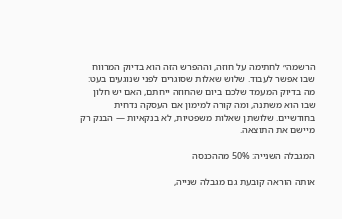הרשמה״ לחתימה על חוזה, וההפרש הזה הוא בדיוק המרווח שבו אפשר לעבוד. שלוש שאלות שסוגרים לפני שנוגעים בעט: מה בדיוק המעמד שלכם ביום שהחוזה ייחתם, האם יש חלון שבו הוא משתנה, ומה קורה למימון אם העסקה נדחית בחודשיים. שלושתן שאלות משפטיות, לא בנקאיות — הבנק רק מיישם את התוצאה.

המגבלה השנייה: 50% מההכנסה

אותה הוראה קובעת גם מגבלה שנייה,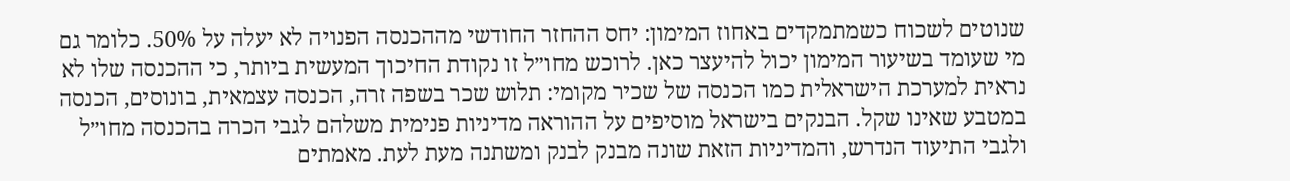שנוטים לשכוח כשמתמקדים באחוז המימון: יחס ההחזר החודשי מההכנסה הפנויה לא יעלה על 50%. כלומר גם מי שעומד בשיעור המימון יכול להיעצר כאן. לרוכש מחו״ל זו נקודת החיכוך המעשית ביותר, כי ההכנסה שלו לא נראית למערכת הישראלית כמו הכנסה של שכיר מקומי: תלוש שכר בשפה זרה, הכנסה עצמאית, בונוסים, הכנסה במטבע שאינו שקל. הבנקים בישראל מוסיפים על ההוראה מדיניות פנימית משלהם לגבי הכרה בהכנסה מחו״ל ולגבי התיעוד הנדרש, והמדיניות הזאת שונה מבנק לבנק ומשתנה מעת לעת. מאמתים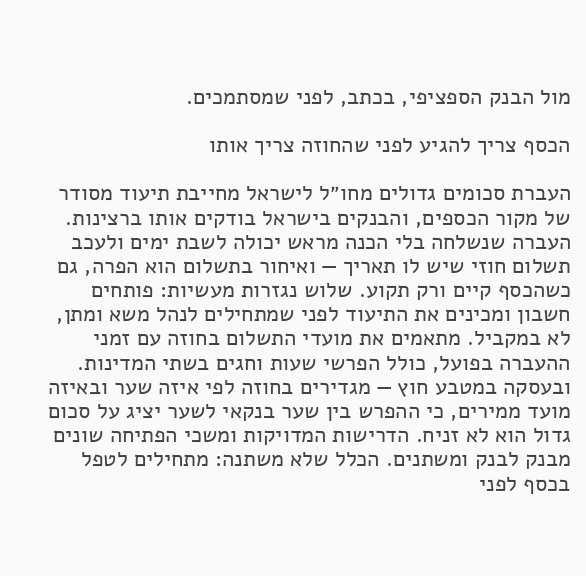מול הבנק הספציפי, בכתב, לפני שמסתמכים.

הכסף צריך להגיע לפני שהחוזה צריך אותו

העברת סכומים גדולים מחו״ל לישראל מחייבת תיעוד מסודר של מקור הכספים, והבנקים בישראל בודקים אותו ברצינות. העברה שנשלחה בלי הכנה מראש יכולה לשבת ימים ולעכב תשלום חוזי שיש לו תאריך — ואיחור בתשלום הוא הפרה, גם כשהכסף קיים ורק תקוע. שלוש נגזרות מעשיות: פותחים חשבון ומכינים את התיעוד לפני שמתחילים לנהל משא ומתן, לא במקביל. מתאמים את מועדי התשלום בחוזה עם זמני ההעברה בפועל, כולל הפרשי שעות וחגים בשתי המדינות. ובעסקה במטבע חוץ — מגדירים בחוזה לפי איזה שער ובאיזה מועד ממירים, כי ההפרש בין שער בנקאי לשער יציג על סכום גדול הוא לא זניח. הדרישות המדויקות ומשכי הפתיחה שונים מבנק לבנק ומשתנים. הכלל שלא משתנה: מתחילים לטפל בכסף לפני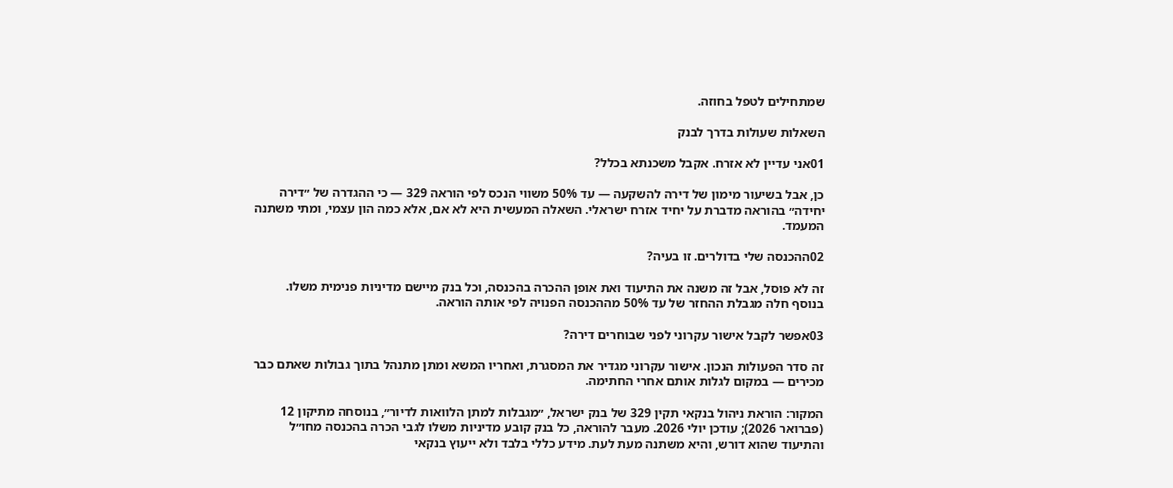שמתחילים לטפל בחוזה.

השאלות שעולות בדרך לבנק

01אני עדיין לא אזרח. אקבל משכנתא בכלל?

כן, אבל בשיעור מימון של דירה להשקעה — עד 50% משווי הנכס לפי הוראה 329 — כי ההגדרה של ״דירה יחידה״ בהוראה מדברת על יחיד אזרח ישראלי. השאלה המעשית היא לא אם, אלא כמה הון עצמי, ומתי משתנה המעמד.

02ההכנסה שלי בדולרים. זו בעיה?

זה לא פוסל, אבל זה משנה את התיעוד ואת אופן ההכרה בהכנסה, וכל בנק מיישם מדיניות פנימית משלו. בנוסף חלה מגבלת ההחזר של עד 50% מההכנסה הפנויה לפי אותה הוראה.

03אפשר לקבל אישור עקרוני לפני שבוחרים דירה?

זה סדר הפעולות הנכון. אישור עקרוני מגדיר את המסגרת, ואחריו המשא ומתן מתנהל בתוך גבולות שאתם כבר מכירים — במקום לגלות אותם אחרי החתימה.

המקור: הוראת ניהול בנקאי תקין 329 של בנק ישראל, ״מגבלות למתן הלוואות לדיור״, בנוסחה מתיקון 12 (פברואר 2026); עודכן יולי 2026. מעבר להוראה, כל בנק קובע מדיניות משלו לגבי הכרה בהכנסה מחו״ל והתיעוד שהוא דורש, והיא משתנה מעת לעת. מידע כללי בלבד ולא ייעוץ בנקאי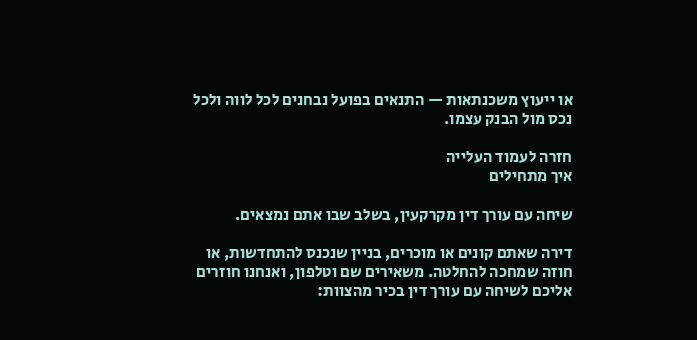או ייעוץ משכנתאות — התנאים בפועל נבחנים לכל לווה ולכל נכס מול הבנק עצמו.

חזרה לעמוד העלייה
איך מתחילים

שיחה עם עורך דין מקרקעין, בשלב שבו אתם נמצאים.

דירה שאתם קונים או מוכרים, בניין שנכנס להתחדשות, או חוזה שמחכה להחלטה. משאירים שם וטלפון, ואנחנו חוזרים אליכם לשיחה עם עורך דין בכיר מהצוות: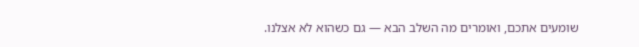שומעים אתכם, ואומרים מה השלב הבא — גם כשהוא לא אצלנו.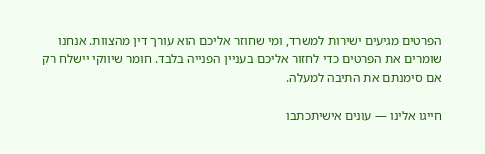הפרטים מגיעים ישירות למשרד, ומי שחוזר אליכם הוא עורך דין מהצוות. אנחנו שומרים את הפרטים כדי לחזור אליכם בעניין הפנייה בלבד. חומר שיווקי יישלח רק אם סימנתם את התיבה למעלה.

חייגו אלינו — עונים אישיתכתבו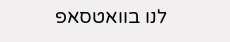לנו בוואטסאפ